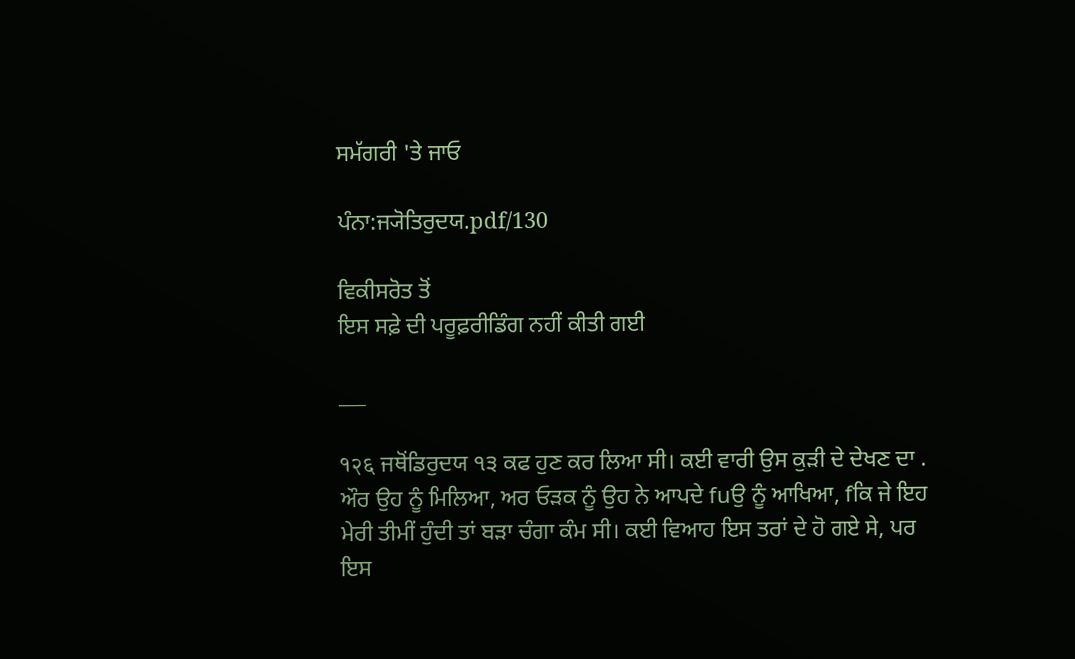ਸਮੱਗਰੀ 'ਤੇ ਜਾਓ

ਪੰਨਾ:ਜ੍ਯੋਤਿਰੁਦਯ.pdf/130

ਵਿਕੀਸਰੋਤ ਤੋਂ
ਇਸ ਸਫ਼ੇ ਦੀ ਪਰੂਫ਼ਰੀਡਿੰਗ ਨਹੀਂ ਕੀਤੀ ਗਈ

___

१२६ ਜਥੋਂਡਿਰੁਦਯ ੧੩ ਕਫ ਹੁਣ ਕਰ ਲਿਆ ਸੀ। ਕਈ ਵਾਰੀ ਉਸ ਕੁੜੀ ਦੇ ਦੇਖਣ ਦਾ . ਔਰ ਉਹ ਨੂੰ ਮਿਲਿਆ, ਅਰ ਓੜਕ ਨੂੰ ਉਹ ਨੇ ਆਪਦੇ fuਉ ਨੂੰ ਆਖਿਆ, fਕਿ ਜੇ ਇਹ ਮੇਰੀ ਤੀਮੀਂ ਹੁੰਦੀ ਤਾਂ ਬੜਾ ਚੰਗਾ ਕੰਮ ਸੀ। ਕਈ ਵਿਆਹ ਇਸ ਤਰਾਂ ਦੇ ਹੋ ਗਏ ਸੇ, ਪਰ ਇਸ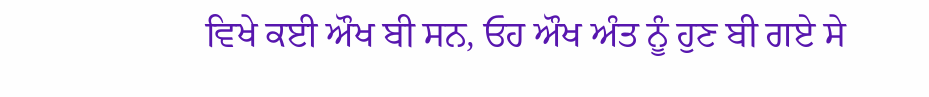ਵਿਖੇ ਕਈ ਔਖ ਬੀ ਸਨ, ਓਹ ਔਖ ਅੰਤ ਨੂੰ ਹੁਣ ਬੀ ਗਏ ਸੇ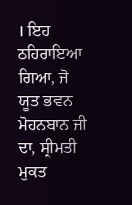। ਇਹ ਠਹਿਰਾਇਆ ਗਿਆ, ਜੋ ਯੂਤ ਭਵਨ ਮੋਹਨਬਾਨ ਜੀ ਦਾ, ਸ੍ਰੀਮਤੀ ਮੁਕਤ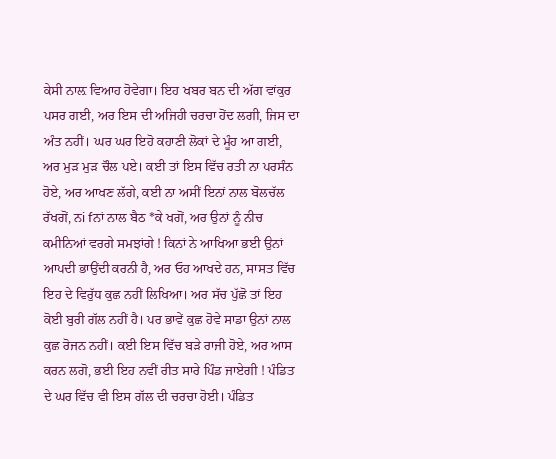ਕੇਸੀ ਨਾਲ਼ ਵਿਆਹ ਹੋਵੇਗਾ। ਇਹ ਖਬਰ ਬਨ ਦੀ ਅੱਗ ਵਾਂਕੁਰ ਪਸਰ ਗਈ, ਅਰ ਇਸ ਦੀ ਅਜਿਹੀ ਚਰਚਾ ਹੋਂਦ ਲਗੀ, ਜਿਸ ਦਾ ਅੰਤ ਨਹੀਂ। ਘਰ ਘਰ ਇਹੋ ਕਹਾਣੀ ਲੋਕਾਂ ਦੇ ਮੂੰਹ ਆ ਗਈ, ਅਰ ਮੁੜ ਮੁੜ ਚੌਲ ਪਏ। ਕਈ ਤਾਂ ਇਸ ਵਿੱਚ ਰਤੀ ਨਾ ਪਰਸੰਨ ਹੋਏ, ਅਰ ਆਖਣ ਲੱਗੇ, ਕਈ ਨਾ ਅਸੀਂ ਇਨਾਂ ਨਾਲ ਬੋਲਚੱਲ ਰੱਖਗੋਂ, ਨi fਨਾਂ ਨਾਲ ਬੈਠ *ਕੇ ਖਗੋਂ, ਅਰ ਉਨਾਂ ਨੂੰ ਨੀਚ ਕਮੀਨਿਆਂ ਵਰਗੇ ਸਮਝਾਂਗੇ ! ਕਿਨਾਂ ਨੇ ਆਖਿਆ ਭਈ ਉਨਾਂ ਆਪਦੀ ਭਾਉਂਦੀ ਕਰਨੀ ਹੈ, ਅਰ ਓਹ ਆਖਦੇ ਹਨ, ਸਾਸਤ ਵਿੱਚ ਇਹ ਦੇ ਵਿਰੁੱਧ ਕੁਛ ਨਹੀਂ ਲਿਖਿਆ। ਅਰ ਸੱਚ ਪੁੱਛੋ ਤਾਂ ਇਹ ਕੋਈ ਬੁਰੀ ਗੱਲ ਨਹੀਂ ਹੈ। ਪਰ ਭਾਵੇਂ ਕੁਛ ਹੋਵੇ ਸਾਡਾ ਉਨਾਂ ਨਾਲ ਕੁਛ ਰੋਜਨ ਨਹੀਂ। ਕਈ ਇਸ ਵਿੱਚ ਬੜੇ ਰਾਜੀ ਹੋਏ, ਅਰ ਆਸ ਕਰਨ ਲਗੋ, ਭਈ ਇਹ ਨਵੀਂ ਰੀਤ ਸਾਰੇ ਪਿੰਡ ਜਾਏਗੀ ! ਪੰਡਿਤ ਦੇ ਘਰ ਵਿੱਚ ਵੀ ਇਸ ਗੱਲ ਦੀ ਚਰਚਾ ਹੋਈ। ਪੰਡਿਤ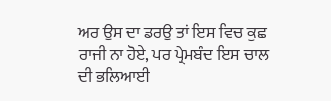ਅਰ ਉਸ ਦਾ ਡਰਉ ਤਾਂ ਇਸ ਵਿਚ ਕੁਛ ਰਾਜੀ ਨਾ ਹੋਏ, ਪਰ ਪ੍ਰੇਮਬੰਦ ਇਸ ਚਾਲ ਦੀ ਭਲਿਆਈ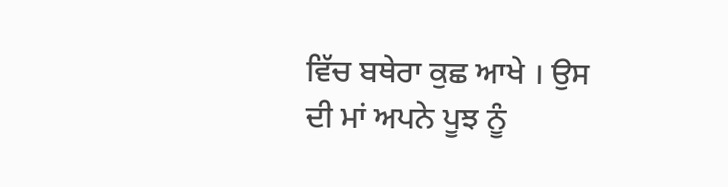ਵਿੱਚ ਬਥੇਰਾ ਕੁਛ ਆਖੇ । ਉਸ ਦੀ ਮਾਂ ਅਪਨੇ ਪੂਝ ਨੂੰ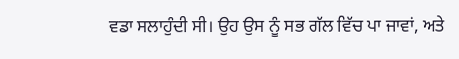ਵਡਾ ਸਲਾਹੁੰਦੀ ਸੀ। ਉਹ ਉਸ ਨੂੰ ਸਭ ਗੱਲ ਵਿੱਚ ਪਾ ਜਾਵਾਂ, ਅਤੇ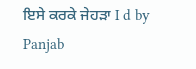ਇਸੇ ਕਰਕੇ ਜੇਹੜਾ I d by Panjab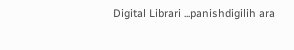Digital Librari ...panishdigilih ara